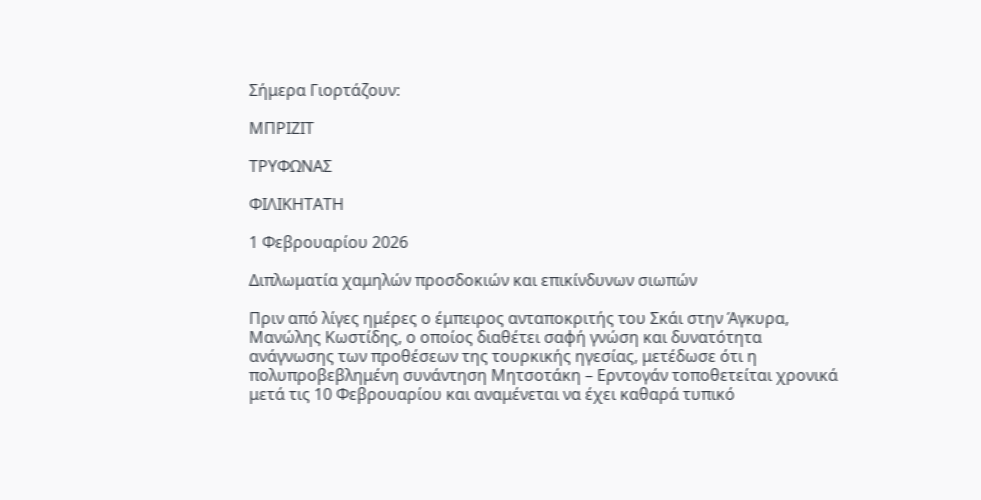Σήμερα Γιορτάζουν:

ΜΠΡΙΖΙΤ

ΤΡΥΦΩΝΑΣ

ΦΙΛΙΚΗΤΑΤΗ

1 Φεβρουαρίου 2026

Διπλωματία χαμηλών προσδοκιών και επικίνδυνων σιωπών

Πριν από λίγες ημέρες ο έμπειρος ανταποκριτής του Σκάι στην Άγκυρα, Μανώλης Κωστίδης, ο οποίος διαθέτει σαφή γνώση και δυνατότητα ανάγνωσης των προθέσεων της τουρκικής ηγεσίας, μετέδωσε ότι η πολυπροβεβλημένη συνάντηση Μητσοτάκη – Ερντογάν τοποθετείται χρονικά μετά τις 10 Φεβρουαρίου και αναμένεται να έχει καθαρά τυπικό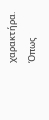χαρακτήρα. Όπως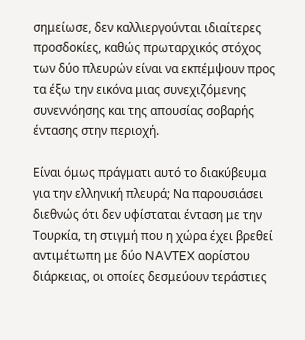σημείωσε, δεν καλλιεργούνται ιδιαίτερες προσδοκίες, καθώς πρωταρχικός στόχος των δύο πλευρών είναι να εκπέμψουν προς τα έξω την εικόνα μιας συνεχιζόμενης συνεννόησης και της απουσίας σοβαρής έντασης στην περιοχή.

Είναι όμως πράγματι αυτό το διακύβευμα για την ελληνική πλευρά; Να παρουσιάσει διεθνώς ότι δεν υφίσταται ένταση με την Τουρκία, τη στιγμή που η χώρα έχει βρεθεί αντιμέτωπη με δύο NAVTEX αορίστου διάρκειας, οι οποίες δεσμεύουν τεράστιες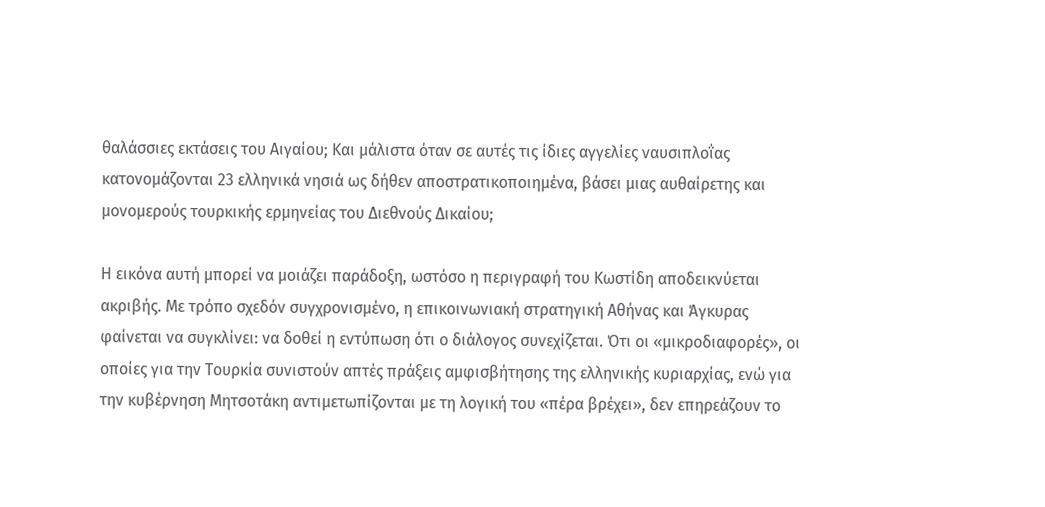θαλάσσιες εκτάσεις του Αιγαίου; Και μάλιστα όταν σε αυτές τις ίδιες αγγελίες ναυσιπλοΐας κατονομάζονται 23 ελληνικά νησιά ως δήθεν αποστρατικοποιημένα, βάσει μιας αυθαίρετης και μονομερούς τουρκικής ερμηνείας του Διεθνούς Δικαίου;

Η εικόνα αυτή μπορεί να μοιάζει παράδοξη, ωστόσο η περιγραφή του Κωστίδη αποδεικνύεται ακριβής. Με τρόπο σχεδόν συγχρονισμένο, η επικοινωνιακή στρατηγική Αθήνας και Άγκυρας φαίνεται να συγκλίνει: να δοθεί η εντύπωση ότι ο διάλογος συνεχίζεται. Ότι οι «μικροδιαφορές», οι οποίες για την Τουρκία συνιστούν απτές πράξεις αμφισβήτησης της ελληνικής κυριαρχίας, ενώ για την κυβέρνηση Μητσοτάκη αντιμετωπίζονται με τη λογική του «πέρα βρέχει», δεν επηρεάζουν το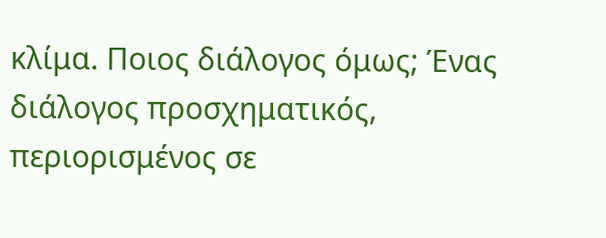κλίμα. Ποιος διάλογος όμως; Ένας διάλογος προσχηματικός, περιορισμένος σε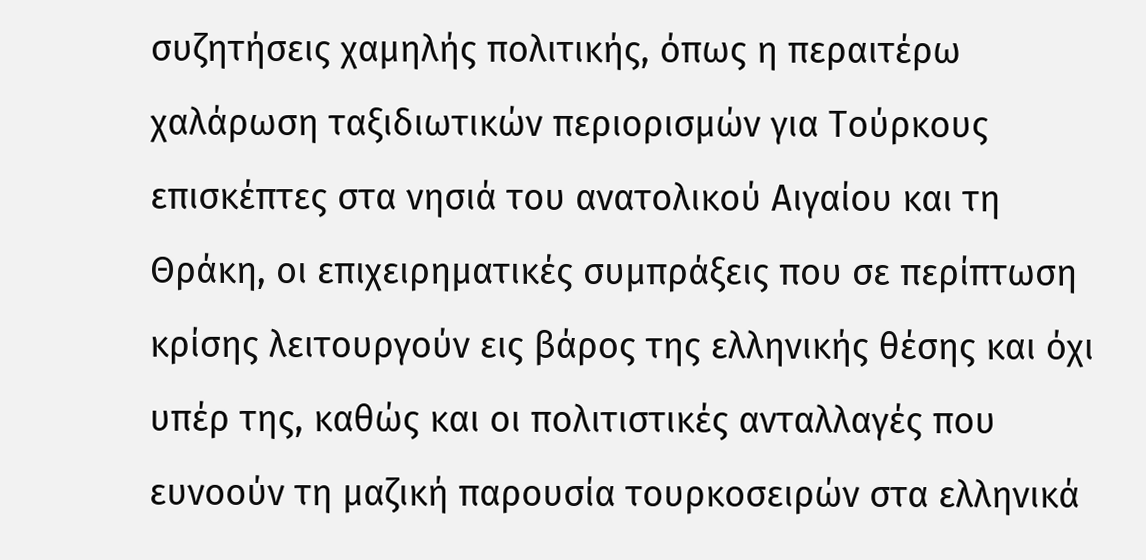συζητήσεις χαμηλής πολιτικής, όπως η περαιτέρω χαλάρωση ταξιδιωτικών περιορισμών για Τούρκους επισκέπτες στα νησιά του ανατολικού Αιγαίου και τη Θράκη, οι επιχειρηματικές συμπράξεις που σε περίπτωση κρίσης λειτουργούν εις βάρος της ελληνικής θέσης και όχι υπέρ της, καθώς και οι πολιτιστικές ανταλλαγές που ευνοούν τη μαζική παρουσία τουρκοσειρών στα ελληνικά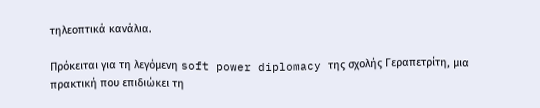τηλεοπτικά κανάλια.

Πρόκειται για τη λεγόμενη soft power diplomacy της σχολής Γεραπετρίτη, μια πρακτική που επιδιώκει τη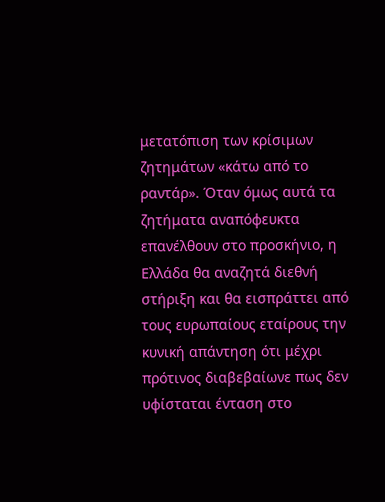μετατόπιση των κρίσιμων ζητημάτων «κάτω από το ραντάρ». Όταν όμως αυτά τα ζητήματα αναπόφευκτα επανέλθουν στο προσκήνιο, η Ελλάδα θα αναζητά διεθνή στήριξη και θα εισπράττει από τους ευρωπαίους εταίρους την κυνική απάντηση ότι μέχρι πρότινος διαβεβαίωνε πως δεν υφίσταται ένταση στο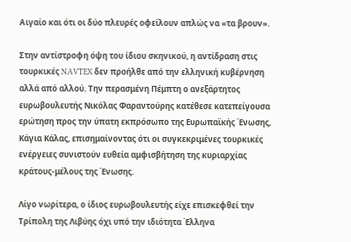Αιγαίο και ότι οι δύο πλευρές οφείλουν απλώς να «τα βρουν».

Στην αντίστροφη όψη του ίδιου σκηνικού, η αντίδραση στις τουρκικές NAVTEX δεν προήλθε από την ελληνική κυβέρνηση αλλά από αλλού. Την περασμένη Πέμπτη ο ανεξάρτητος ευρωβουλευτής Νικόλας Φαραντούρης κατέθεσε κατεπείγουσα ερώτηση προς την ύπατη εκπρόσωπο της Ευρωπαϊκής Ένωσης, Κάγια Κάλας, επισημαίνοντας ότι οι συγκεκριμένες τουρκικές ενέργειες συνιστούν ευθεία αμφισβήτηση της κυριαρχίας κράτους-μέλους της Ένωσης.

Λίγο νωρίτερα, ο ίδιος ευρωβουλευτής είχε επισκεφθεί την Τρίπολη της Λιβύης όχι υπό την ιδιότητα Έλληνα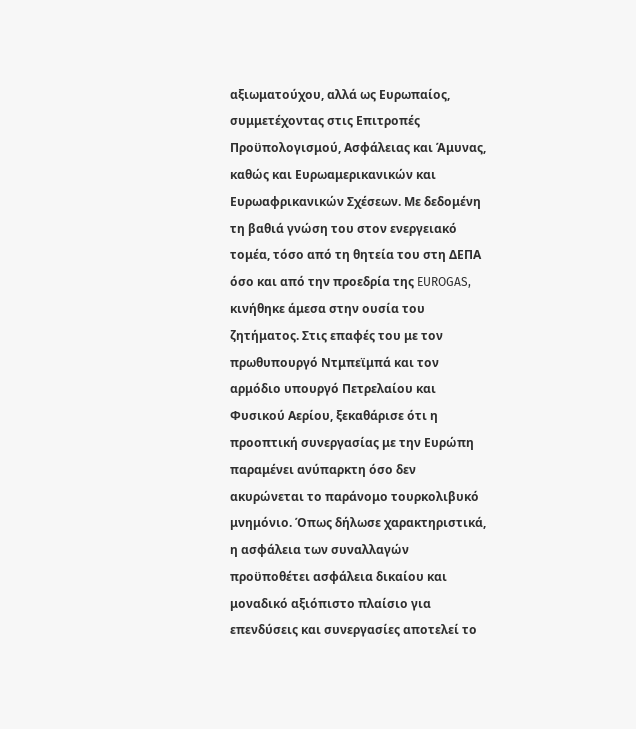αξιωματούχου, αλλά ως Ευρωπαίος, συμμετέχοντας στις Επιτροπές Προϋπολογισμού, Ασφάλειας και Άμυνας, καθώς και Ευρωαμερικανικών και Ευρωαφρικανικών Σχέσεων. Με δεδομένη τη βαθιά γνώση του στον ενεργειακό τομέα, τόσο από τη θητεία του στη ΔΕΠΑ όσο και από την προεδρία της EUROGAS, κινήθηκε άμεσα στην ουσία του ζητήματος. Στις επαφές του με τον πρωθυπουργό Ντμπεϊμπά και τον αρμόδιο υπουργό Πετρελαίου και Φυσικού Αερίου, ξεκαθάρισε ότι η προοπτική συνεργασίας με την Ευρώπη παραμένει ανύπαρκτη όσο δεν ακυρώνεται το παράνομο τουρκολιβυκό μνημόνιο. Όπως δήλωσε χαρακτηριστικά, η ασφάλεια των συναλλαγών προϋποθέτει ασφάλεια δικαίου και μοναδικό αξιόπιστο πλαίσιο για επενδύσεις και συνεργασίες αποτελεί το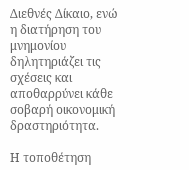Διεθνές Δίκαιο, ενώ η διατήρηση του μνημονίου δηλητηριάζει τις σχέσεις και αποθαρρύνει κάθε σοβαρή οικονομική δραστηριότητα.

Η τοποθέτηση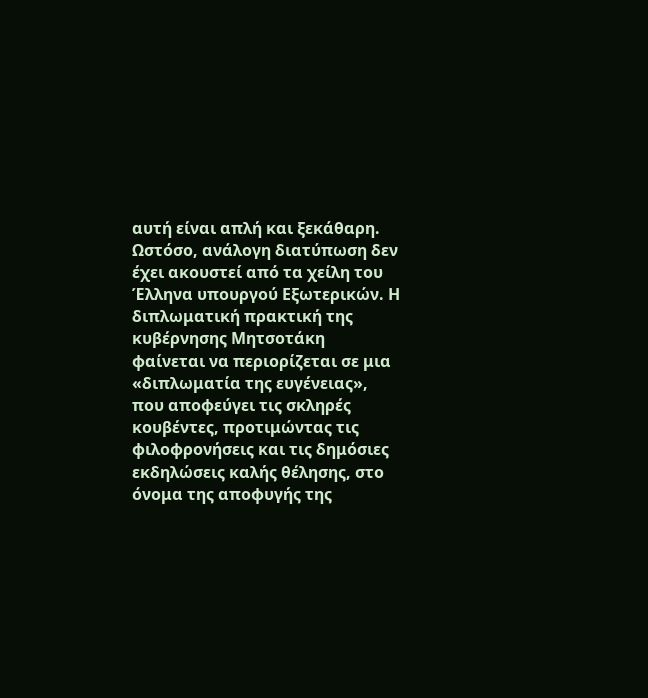αυτή είναι απλή και ξεκάθαρη. Ωστόσο, ανάλογη διατύπωση δεν έχει ακουστεί από τα χείλη του Έλληνα υπουργού Εξωτερικών. Η διπλωματική πρακτική της κυβέρνησης Μητσοτάκη φαίνεται να περιορίζεται σε μια «διπλωματία της ευγένειας», που αποφεύγει τις σκληρές κουβέντες, προτιμώντας τις φιλοφρονήσεις και τις δημόσιες εκδηλώσεις καλής θέλησης, στο όνομα της αποφυγής της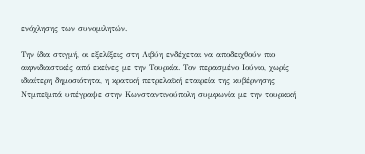ενόχλησης των συνομιλητών.

Την ίδια στιγμή, οι εξελίξεις στη Λιβύη ενδέχεται να αποδειχθούν πιο αιφνιδιαστικές από εκείνες με την Τουρκία. Τον περασμένο Ιούνιο, χωρίς ιδιαίτερη δημοσιότητα, η κρατική πετρελαϊκή εταιρεία της κυβέρνησης Ντμπεϊμπά υπέγραψε στην Κωνσταντινούπολη συμφωνία με την τουρκική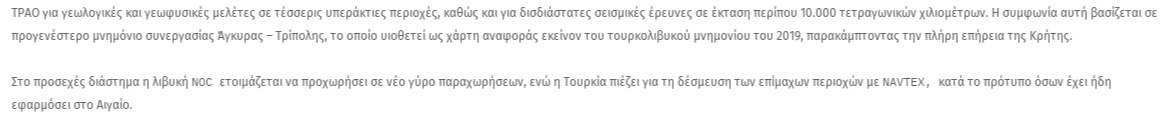ΤΡΑΟ για γεωλογικές και γεωφυσικές μελέτες σε τέσσερις υπεράκτιες περιοχές, καθώς και για δισδιάστατες σεισμικές έρευνες σε έκταση περίπου 10.000 τετραγωνικών χιλιομέτρων. Η συμφωνία αυτή βασίζεται σε προγενέστερο μνημόνιο συνεργασίας Άγκυρας – Τρίπολης, το οποίο υιοθετεί ως χάρτη αναφοράς εκείνον του τουρκολιβυκού μνημονίου του 2019, παρακάμπτοντας την πλήρη επήρεια της Κρήτης.

Στο προσεχές διάστημα η λιβυκή NOC ετοιμάζεται να προχωρήσει σε νέο γύρο παραχωρήσεων, ενώ η Τουρκία πιέζει για τη δέσμευση των επίμαχων περιοχών με NAVTEX, κατά το πρότυπο όσων έχει ήδη εφαρμόσει στο Αιγαίο.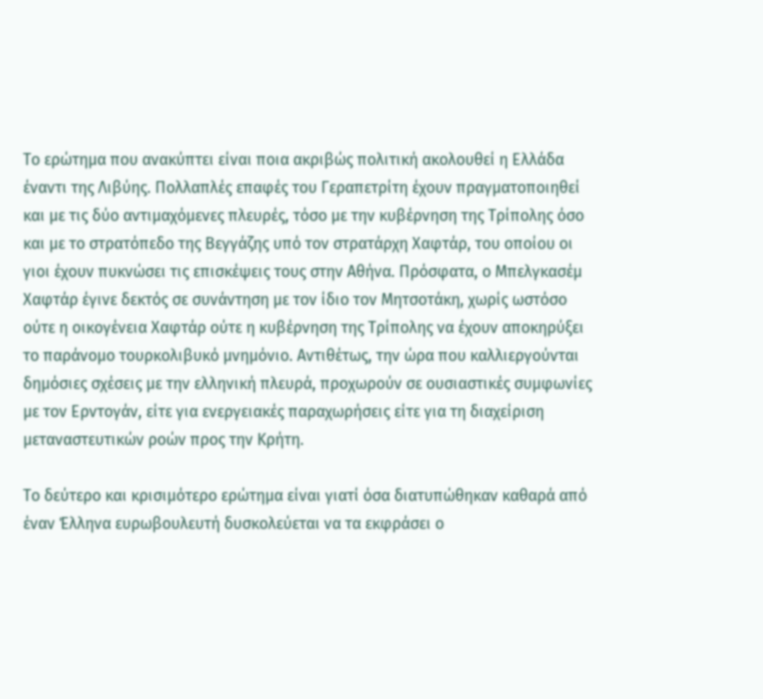Το ερώτημα που ανακύπτει είναι ποια ακριβώς πολιτική ακολουθεί η Ελλάδα έναντι της Λιβύης. Πολλαπλές επαφές του Γεραπετρίτη έχουν πραγματοποιηθεί και με τις δύο αντιμαχόμενες πλευρές, τόσο με την κυβέρνηση της Τρίπολης όσο και με το στρατόπεδο της Βεγγάζης υπό τον στρατάρχη Χαφτάρ, του οποίου οι γιοι έχουν πυκνώσει τις επισκέψεις τους στην Αθήνα. Πρόσφατα, ο Μπελγκασέμ Χαφτάρ έγινε δεκτός σε συνάντηση με τον ίδιο τον Μητσοτάκη, χωρίς ωστόσο ούτε η οικογένεια Χαφτάρ ούτε η κυβέρνηση της Τρίπολης να έχουν αποκηρύξει το παράνομο τουρκολιβυκό μνημόνιο. Αντιθέτως, την ώρα που καλλιεργούνται δημόσιες σχέσεις με την ελληνική πλευρά, προχωρούν σε ουσιαστικές συμφωνίες με τον Ερντογάν, είτε για ενεργειακές παραχωρήσεις είτε για τη διαχείριση μεταναστευτικών ροών προς την Κρήτη.

Το δεύτερο και κρισιμότερο ερώτημα είναι γιατί όσα διατυπώθηκαν καθαρά από έναν Έλληνα ευρωβουλευτή δυσκολεύεται να τα εκφράσει ο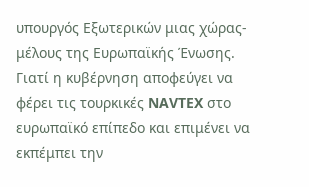υπουργός Εξωτερικών μιας χώρας-μέλους της Ευρωπαϊκής Ένωσης. Γιατί η κυβέρνηση αποφεύγει να φέρει τις τουρκικές NAVTEX στο ευρωπαϊκό επίπεδο και επιμένει να εκπέμπει την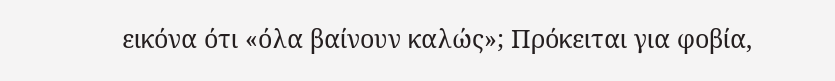εικόνα ότι «όλα βαίνουν καλώς»; Πρόκειται για φοβία,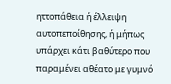ηττοπάθεια ή έλλειψη αυτοπεποίθησης, ή μήπως υπάρχει κάτι βαθύτερο που παραμένει αθέατο με γυμνό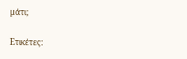μάτι;

Ετικέτες: